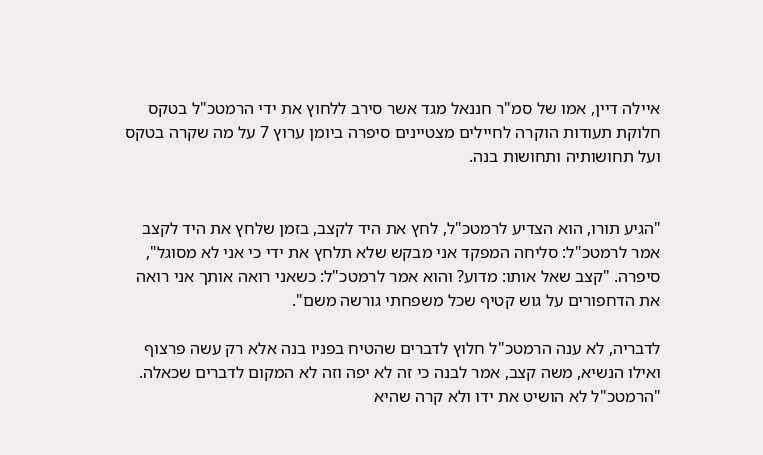איילה דיין, אמו של סמ"ר חננאל מגד אשר סירב ללחוץ את ידי הרמטכ"ל בטקס חלוקת תעודות הוקרה לחיילים מצטיינים סיפרה ביומן ערוץ 7 על מה שקרה בטקס ועל תחושותיה ותחושות בנה.


"הגיע תורו, הוא הצדיע לרמטכ"ל, לחץ את היד לקצב, בזמן שלחץ את היד לקצב אמר לרמטכ"ל: סליחה המפקד אני מבקש שלא תלחץ את ידי כי אני לא מסוגל", סיפרה. "קצב שאל אותו: מדוע? והוא אמר לרמטכ"ל: כשאני רואה אותך אני רואה את הדחפורים על גוש קטיף שכל משפחתי גורשה משם".

לדבריה, לא ענה הרמטכ"ל חלוץ לדברים שהטיח בפניו בנה אלא רק עשה פרצוף ואילו הנשיא, משה קצב, אמר לבנה כי זה לא יפה וזה לא המקום לדברים שכאלה. "הרמטכ"ל לא הושיט את ידו ולא קרה שהיא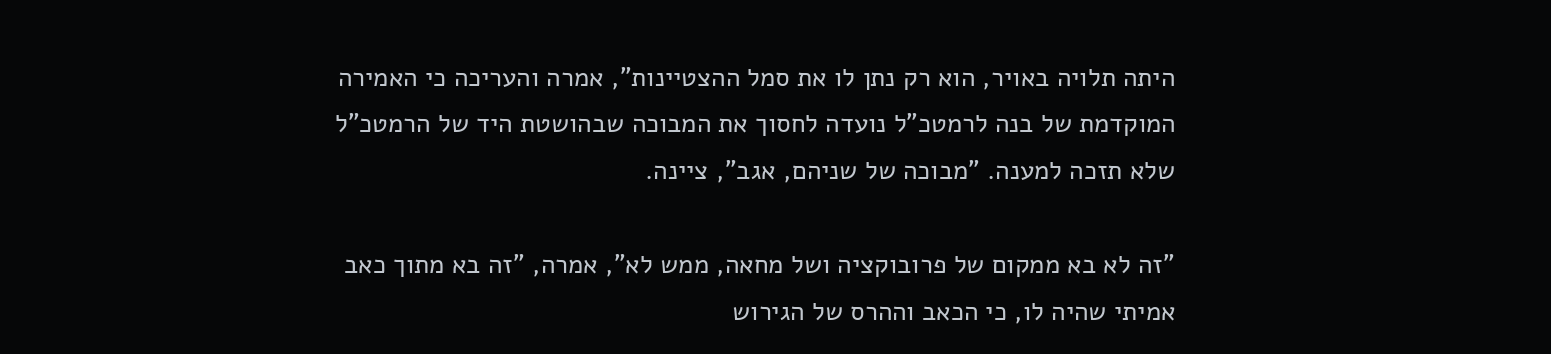היתה תלויה באויר, הוא רק נתן לו את סמל ההצטיינות", אמרה והעריכה כי האמירה המוקדמת של בנה לרמטכ"ל נועדה לחסוך את המבוכה שבהושטת היד של הרמטכ"ל שלא תזכה למענה. "מבוכה של שניהם, אגב", ציינה.

"זה לא בא ממקום של פרובוקציה ושל מחאה, ממש לא", אמרה, "זה בא מתוך כאב אמיתי שהיה לו, כי הכאב וההרס של הגירוש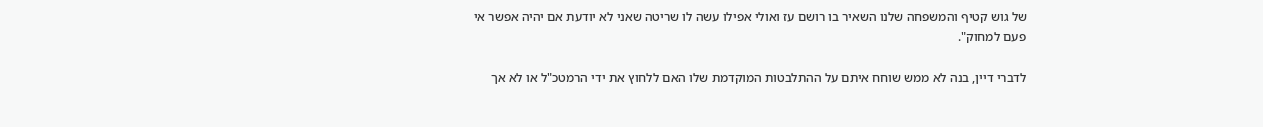של גוש קטיף והמשפחה שלנו השאיר בו רושם עז ואולי אפילו עשה לו שריטה שאני לא יודעת אם יהיה אפשר אי פעם למחוק".

לדברי דיין, בנה לא ממש שוחח איתם על ההתלבטות המוקדמת שלו האם ללחוץ את ידי הרמטכ"ל או לא אך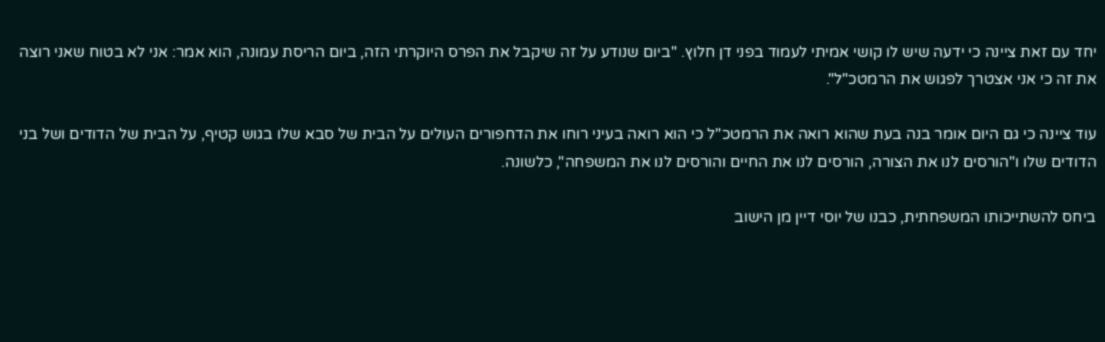יחד עם זאת ציינה כי ידעה שיש לו קושי אמיתי לעמוד בפני דן חלוץ. "ביום שנודע על זה שיקבל את הפרס היוקרתי הזה, ביום הריסת עמונה, הוא אמר: אני לא בטוח שאני רוצה את זה כי אני אצטרך לפגוש את הרמטכ"ל".

עוד ציינה כי גם היום אומר בנה בעת שהוא רואה את הרמטכ"ל כי הוא רואה בעיני רוחו את הדחפורים העולים על הבית של סבא שלו בגוש קטיף, על הבית של הדודים ושל בני הדודים שלו ו"הורסים לנו את הצורה, הורסים לנו את החיים והורסים לנו את המשפחה", כלשונה.

ביחס להשתייכותו המשפחתית, כבנו של יוסי דיין מן הישוב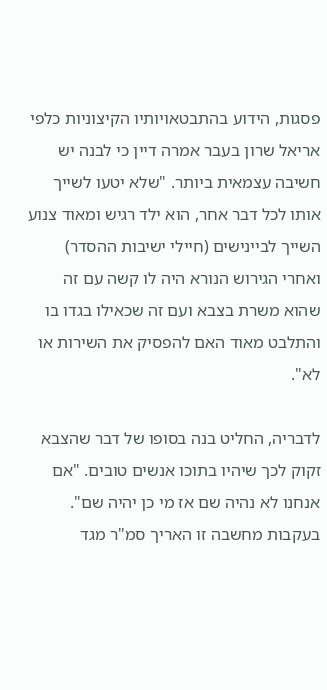פסגות, הידוע בהתבטאויותיו הקיצוניות כלפי אריאל שרון בעבר אמרה דיין כי לבנה יש חשיבה עצמאית ביותר. "שלא יטעו לשייך אותו לכל דבר אחר, הוא ילד רגיש ומאוד צנוע השייך לביינישים (חיילי ישיבות ההסדר) ואחרי הגירוש הנורא היה לו קשה עם זה שהוא משרת בצבא ועם זה שכאילו בגדו בו והתלבט מאוד האם להפסיק את השירות או לא".

לדבריה, החליט בנה בסופו של דבר שהצבא זקוק לכך שיהיו בתוכו אנשים טובים. "אם אנחנו לא נהיה שם אז מי כן יהיה שם". בעקבות מחשבה זו האריך סמ"ר מגד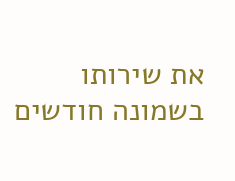את שירותו בשמונה חודשים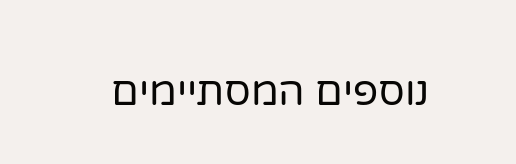נוספים המסתיימים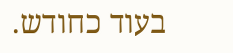בעוד כחודש.